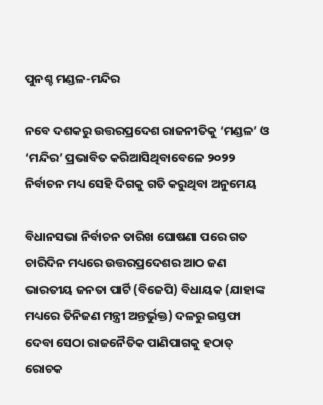ପୁନଶ୍ଚ ମଣ୍ଡଳ-ମନ୍ଦିର

ନବେ ଦଶକରୁ ଉତ୍ତରପ୍ରଦେଶ ରାଜନୀତିକୁ ‘ମଣ୍ଡଳ’ ଓ ‘ମନ୍ଦିର’ ପ୍ରଭାବିତ କରିଆସିଥିବାବେଳେ ୨୦୨୨ ନିର୍ବାଚନ ମଧ୍ୟ ସେହି ଦିଗକୁ ଗତି କରୁଥିବା ଅନୁମେୟ

ବିଧାନସଭା ନିର୍ବାଚନ ତାରିଖ ଘୋଷଣା ପରେ ଗତ ଚାରିଦିନ ମଧ୍ୟରେ ଉତ୍ତରପ୍ରଦେଶର ଆଠ ଜଣ ଭାରତୀୟ ଜନତା ପାର୍ଟି (ବିଜେପି) ବିଧାୟକ (ଯାହାଙ୍କ ମଧ୍ୟରେ ତିନିଜଣ ମନ୍ତ୍ରୀ ଅନ୍ତର୍ଭୁକ୍ତ) ଦଳରୁ ଇସ୍ତଫା ଦେବା ସେଠା ରାଜନୈତିକ ପାଣିପାଗକୁ ହଠାତ୍‌ ରୋଚକ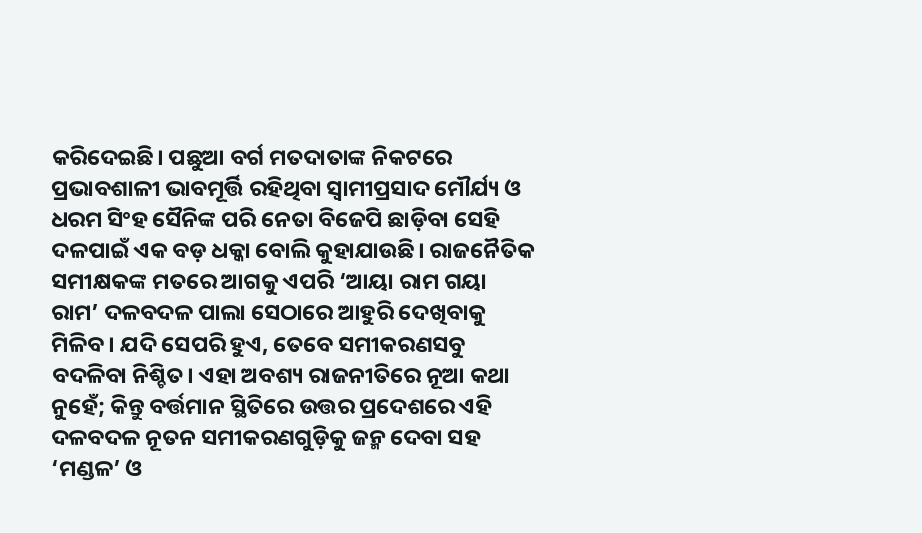କରିଦେଇଛି। ପଛୁଆ ବର୍ଗ ମତଦାତାଙ୍କ ନିକଟରେ ପ୍ରଭାବଶାଳୀ ଭାବମୂର୍ତ୍ତି ରହିଥିବା ସ୍ବାମୀପ୍ରସାଦ ମୌର୍ଯ୍ୟ ଓ ଧରମ ସିଂହ ସୈନିଙ୍କ ପରି ନେତା ବିଜେପି ଛାଡ଼ିବା ସେହି ଦଳପାଇଁ ଏକ ବଡ଼ ଧକ୍କା ବୋଲି କୁହାଯାଉଛି। ରାଜନୈତିକ ସମୀକ୍ଷକଙ୍କ ମତରେ ଆଗକୁ ଏପରି ‘ଆୟା ରାମ ଗୟା ରାମ’ ଦଳବଦଳ ପାଲା ସେଠାରେ ଆହୁରି ଦେଖିବାକୁ ମିଳିବ। ଯଦି ସେପରି ହୁଏ, ତେବେ ସମୀକରଣସବୁ ବଦଳିବା ନିଶ୍ଚିତ। ଏହା ଅବଶ୍ୟ ରାଜନୀତିରେ ନୂଆ କଥା ନୁହେଁ; କିନ୍ତୁ ବର୍ତ୍ତମାନ ସ୍ଥିତିରେ ଉତ୍ତର ପ୍ରଦେଶରେ ଏହି ଦଳବଦଳ ନୂତନ ସମୀକରଣଗୁଡ଼ିକୁ ଜନ୍ମ ଦେବା ସହ ‘ମଣ୍ଡଳ’ ଓ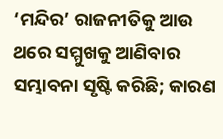‘ମନ୍ଦିର’ ରାଜନୀତିକୁ ଆଉ ଥରେ ସମ୍ମୁଖକୁ ଆଣିବାର ସମ୍ଭାବନା ସୃଷ୍ଟି କରିଛି; କାରଣ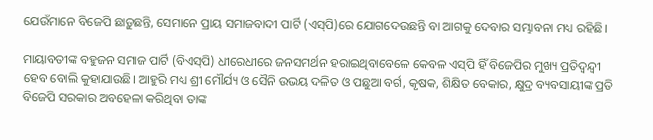ଯେଉଁମାନେ ବିଜେପି ଛାଡ଼ୁଛନ୍ତି, ସେମାନେ ପ୍ରାୟ ସମାଜବାଦୀ ପାର୍ଟି (ଏସ୍‌ପି)ରେ ଯୋଗଦେଉଛନ୍ତି ବା ଆଗକୁ ଦେବାର ସମ୍ଭାବନା ମଧ୍ୟ ରହିଛି।

ମାୟାବତୀଙ୍କ ବହୁଜନ ସମାଜ ପାର୍ଟି (ବିଏସ୍‌ପି) ଧୀରେଧୀରେ ଜନସମର୍ଥନ ହରାଇଥିବାବେଳେ କେବଳ ଏସ୍‌ପି ହିଁ ବିଜେପିର ମୁଖ୍ୟ ପ୍ରତିଦ୍ବନ୍ଦ୍ବୀ ହେବ ବୋଲି କୁହାଯାଉଛି। ଆହୁରି ମଧ୍ୟ ଶ୍ରୀ ମୌର୍ଯ୍ୟ ଓ ସୈନି ଉଭୟ ଦଳିତ ଓ ପଛୁଆ ବର୍ଗ, କୃଷକ, ଶିକ୍ଷିତ ବେକାର, କ୍ଷୁଦ୍ର ବ୍ୟବସାୟୀଙ୍କ ପ୍ରତି ବିଜେପି ସରକାର ଅବହେଳା କରିଥିବା ତାଙ୍କ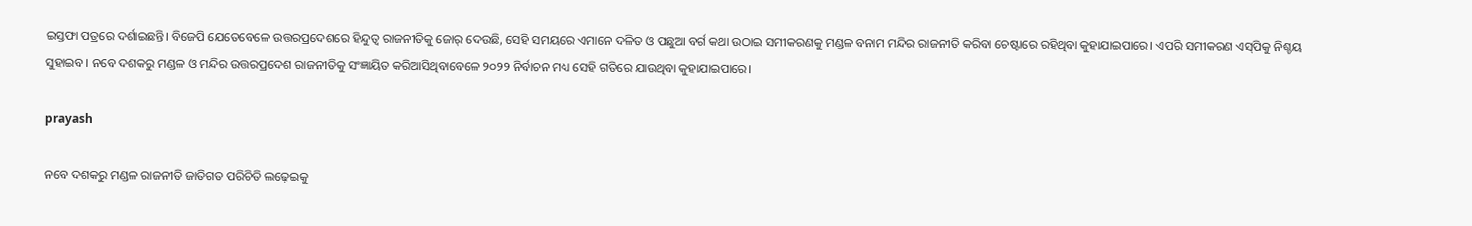ଇସ୍ତଫା ପତ୍ରରେ ଦର୍ଶାଇଛନ୍ତି। ବିଜେପି ଯେତେବେଳେ ଉତ୍ତରପ୍ରଦେଶରେ ହିନ୍ଦୁତ୍ବ ରାଜନୀତିକୁ ଜୋର୍‌ ଦେଉଛି, ସେହି ସମୟରେ ଏମାନେ ଦଳିତ ଓ ପଛୁଆ ବର୍ଗ କଥା ଉଠାଇ ସମୀକରଣକୁ ମଣ୍ଡଳ ବନାମ ମନ୍ଦିର ରାଜନୀତି କରିବା ଚେଷ୍ଟାରେ ରହିଥିବା କୁହାଯାଇପାରେ। ଏପରି ସମୀକରଣ ଏସ୍‌ପିକୁ ନିଶ୍ଚୟ ସୁହାଇବ। ନବେ ଦଶକରୁ ମଣ୍ଡଳ ଓ ମନ୍ଦିର ଉତ୍ତରପ୍ରଦେଶ ରାଜନୀତିକୁ ସଂଜ୍ଞାୟିତ କରିଆସିଥିବାବେଳେ ୨୦୨୨ ନିର୍ବାଚନ ମଧ୍ୟ ସେହି ଗତିରେ ଯାଉଥିବା କୁହାଯାଇପାରେ।

prayash

ନବେ ଦଶକରୁ ମଣ୍ଡଳ ରାଜନୀତି ଜାତିଗତ ପରିଚିତି ଲଢ଼େଇକୁ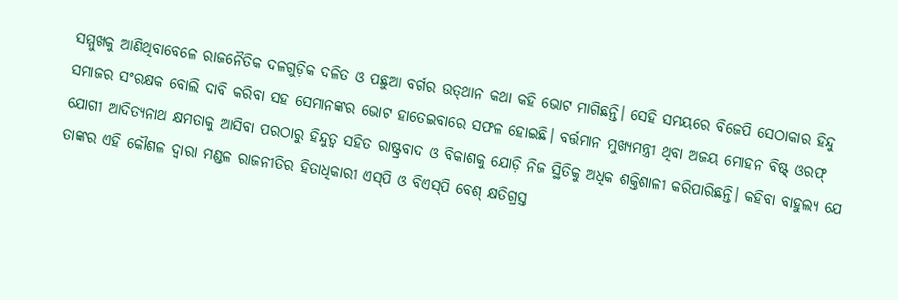ସମ୍ମୁଖକୁ ଆଣିଥିବାବେଳେ ରାଜନୈତିକ ଦଳଗୁଡ଼ିକ ଦଳିତ ଓ ପଛୁଆ ବର୍ଗର ଉତ୍‌ଥାନ କଥା କହି ଭୋଟ ମାଗିଛନ୍ତି। ସେହି ସମୟରେ ବିଜେପି ସେଠାକାର ହିନ୍ଦୁ ସମାଜର ସଂରକ୍ଷକ ବୋଲି ଦାବି କରିବା ସହ ସେମାନଙ୍କର ଭୋଟ ହାତେଇବାରେ ସଫଳ ହୋଇଛି। ବର୍ତ୍ତମାନ ମୁଖ୍ୟମନ୍ତ୍ରୀ ଥିବା ଅଜୟ ମୋହନ ବିଷ୍ଟ୍‌ ଓରଫ୍‌ ଯୋଗୀ ଆଦିତ୍ୟନାଥ କ୍ଷମତାକୁ ଆସିବା ପରଠାରୁ ହିନ୍ଦୁତ୍ବ ସହିତ ରାଷ୍ଟ୍ରବାଦ ଓ ବିକାଶକୁ ଯୋଡ଼ି ନିଜ ସ୍ଥିତିକୁ ଅଧିକ ଶକ୍ତିଶାଳୀ କରିପାରିଛନ୍ତି। କହିବା ବାହୁଲ୍ୟ ଯେ ତାଙ୍କର ଏହି କୌଶଳ ଦ୍ବାରା ମଣ୍ଡଳ ରାଜନୀତିର ହିତାଧିକାରୀ ଏସ୍‌ପି ଓ ବିଏସ୍‌ପି ବେଶ୍‌ କ୍ଷତିଗ୍ରସ୍ତ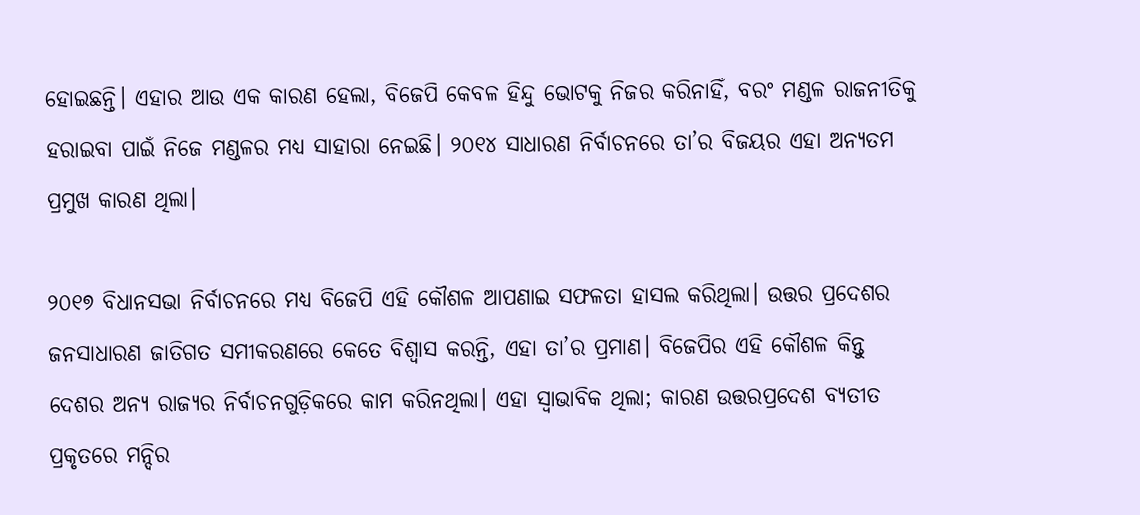ହୋଇଛନ୍ତି। ଏହାର ଆଉ ଏକ କାରଣ ହେଲା, ବିଜେପି କେବଳ ହିନ୍ଦୁ ଭୋଟକୁ ନିଜର କରିନାହିଁ, ବରଂ ମଣ୍ଡଳ ରାଜନୀତିକୁ ହରାଇବା ପାଇଁ ନିଜେ ମଣ୍ଡଳର ମଧ୍ୟ ସାହାରା ନେଇଛି। ୨୦୧୪ ସାଧାରଣ ନିର୍ବାଚନରେ ତା’ର ବିଜୟର ଏହା ଅନ୍ୟତମ ପ୍ରମୁଖ କାରଣ ଥିଲା।

୨୦୧୭ ବିଧାନସଭା ନିର୍ବାଚନରେ ମଧ୍ୟ ବିଜେପି ଏହି କୌଶଳ ଆପଣାଇ ସଫଳତା ହାସଲ କରିଥିଲା। ଉତ୍ତର ପ୍ରଦେଶର ଜନସାଧାରଣ ଜାତିଗତ ସମୀକରଣରେ କେତେ ବିଶ୍ବାସ କରନ୍ତି, ଏହା ତା’ର ପ୍ରମାଣ। ବିଜେପିର ଏହି କୌଶଳ କିନ୍ତୁ ଦେଶର ଅନ୍ୟ ରାଜ୍ୟର ନିର୍ବାଚନଗୁଡ଼ିକରେ କାମ କରିନଥିଲା। ଏହା ସ୍ବାଭାବିକ ଥିଲା; କାରଣ ଉତ୍ତରପ୍ରଦେଶ ବ୍ୟତୀତ ପ୍ରକୃତରେ ମନ୍ଦିର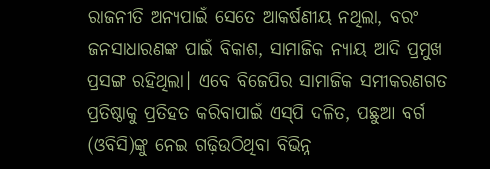ରାଜନୀତି ଅନ୍ୟପାଇଁ ସେତେ ଆକର୍ଷଣୀୟ ନଥିଲା, ବରଂ ଜନସାଧାରଣଙ୍କ ପାଇଁ ବିକାଶ, ସାମାଜିକ ନ୍ୟାୟ ଆଦି ପ୍ରମୁଖ ପ୍ରସଙ୍ଗ ରହିଥିଲା। ଏବେ ବିଜେପିର ସାମାଜିକ ସମୀକରଣଗତ ପ୍ରତିଷ୍ଠାକୁ ପ୍ରତିହତ କରିବାପାଇଁ ଏସ୍‌ପି ଦଳିତ, ପଛୁଆ ବର୍ଗ (ଓବିସି)ଙ୍କୁ ନେଇ ଗଢ଼ିଉଠିଥିବା ବିଭିନ୍ନ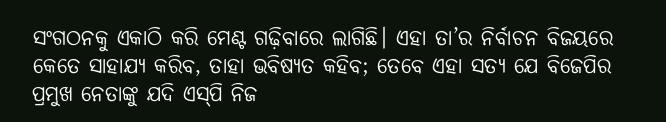ସଂଗଠନକୁ ଏକାଠି କରି ମେଣ୍ଟ ଗଢ଼ିବାରେ ଲାଗିଛି। ଏହା ତା’ର ନିର୍ବାଚନ ବିଜୟରେ କେତେ ସାହାଯ୍ୟ କରିବ, ତାହା ଭବିଷ୍ୟତ କହିବ; ତେବେ ଏହା ସତ୍ୟ ଯେ ବିଜେପିର ପ୍ରମୁଖ ନେତାଙ୍କୁ ଯଦି ଏସ୍‌ପି ନିଜ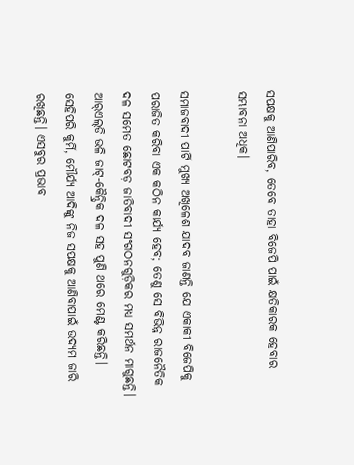ସପକ୍ଷକୁ ଆଣିପାରିବ, ତେବେ ତାହା ବିଜେପି ପାଇଁ କ୍ଷତିକାରକ ହେବାର ସମ୍ଭାବନା ଅଧିକ।

ସମାଜବାଦୀ ପାର୍ଟି ମୁଖ୍ୟ ଅଖିଳେଶ ଯାଦବ ଜାଣନ୍ତି ଯେ ଏକାକୀ ବିଜେପିକୁ ପରାଜିତ କରିବା ଏକ କଠିନ କାର୍ଯ୍ୟ ହେବ; ତେଣୁ ସେ ବିଭିନ୍ନ ରାଜନୈତିକ ଦଳ ସମେତ ଛୋଟବଡ଼ ଜାତିବାଦୀ ସଂଗଠନଗୁଡ଼ିକର ମଧ୍ୟ ସମର୍ଥନ ମାଗୁଛନ୍ତି। ଆର୍‌ଏଲ୍‌ଡି ଭଳି ଜାଟ୍‌-କୈନ୍ଦ୍ରିକ ଦଳ ସହ ପୁଣି ଥରେ ମେଣ୍ଟ କରିଛନ୍ତି। ସେହିପରି କୁର୍ମି, ମୌର୍ଯ୍ୟ ଆଦିଙ୍କୁ ନିଜ ସପକ୍ଷକୁ ଆଣିବାପାଇଁ ଉଦ୍ୟମ ଜାରି ରଖିଛନ୍ତି। ଏସବୁର ପ୍ରଭାବ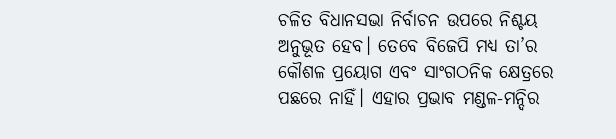ଚଳିତ ବିଧାନସଭା ନିର୍ବାଚନ ଉପରେ ନିଶ୍ଚୟ ଅନୁଭୂତ ହେବ। ତେବେ ବିଜେପି ମଧ୍ୟ ତା’ର କୌଶଳ ପ୍ରୟୋଗ ଏବଂ ସାଂଗଠନିକ କ୍ଷେତ୍ରରେ ପଛରେ ନାହିଁ। ଏହାର ପ୍ରଭାବ ମଣ୍ଡଳ-ମନ୍ଦିର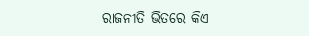ରାଜନୀତି ଭିତରେ କିଏ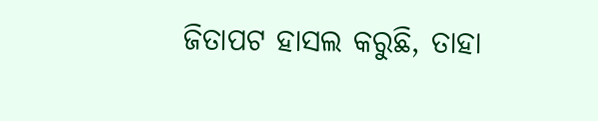ଜିତାପଟ ହାସଲ କରୁଛି, ତାହା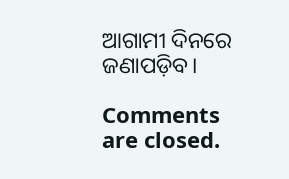ଆଗାମୀ ଦିନରେ ଜଣାପଡ଼ିବ।

Comments are closed.